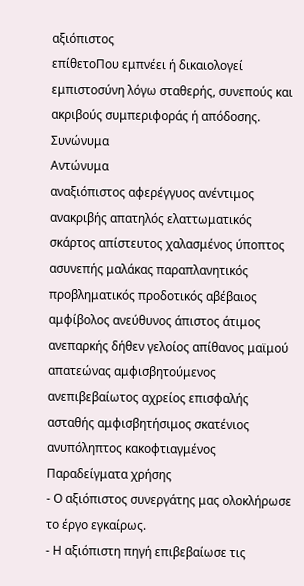αξιόπιστος
επίθετοΠου εμπνέει ή δικαιολογεί εμπιστοσύνη λόγω σταθερής, συνεπούς και ακριβούς συμπεριφοράς ή απόδοσης.
Συνώνυμα
Αντώνυμα
αναξιόπιστος αφερέγγυος ανέντιμος ανακριβής απατηλός ελαττωματικός σκάρτος απίστευτος χαλασμένος ύποπτος ασυνεπής μαλάκας παραπλανητικός προβληματικός προδοτικός αβέβαιος αμφίβολος ανεύθυνος άπιστος άτιμος ανεπαρκής δήθεν γελοίος απίθανος μαϊμού απατεώνας αμφισβητούμενος ανεπιβεβαίωτος αχρείος επισφαλής ασταθής αμφισβητήσιμος σκατένιος ανυπόληπτος κακοφτιαγμένος
Παραδείγματα χρήσης
- Ο αξιόπιστος συνεργάτης μας ολοκλήρωσε το έργο εγκαίρως.
- Η αξιόπιστη πηγή επιβεβαίωσε τις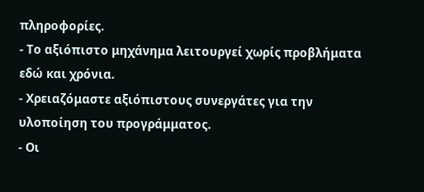πληροφορίες.
- Το αξιόπιστο μηχάνημα λειτουργεί χωρίς προβλήματα εδώ και χρόνια.
- Χρειαζόμαστε αξιόπιστους συνεργάτες για την υλοποίηση του προγράμματος.
- Οι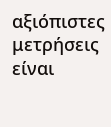αξιόπιστες μετρήσεις είναι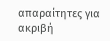απαραίτητες για ακριβή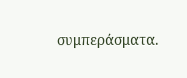συμπεράσματα.